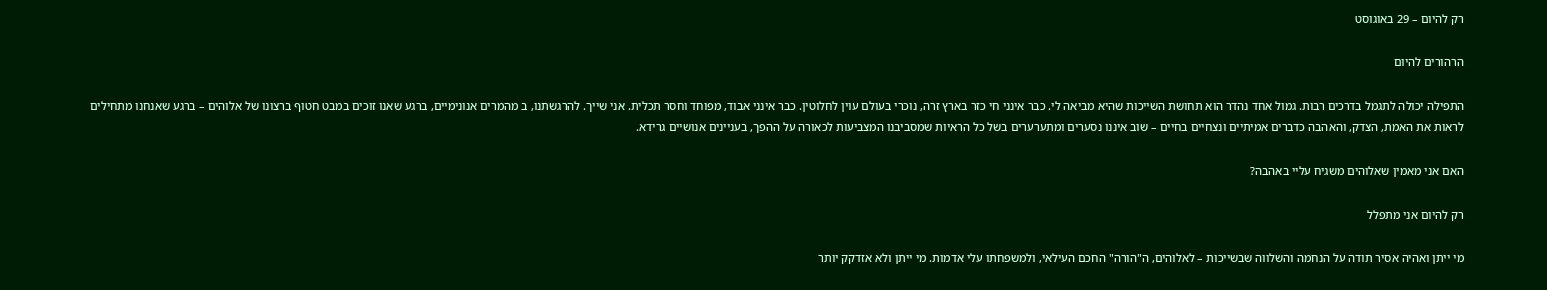רק להיום – 29 באוגוסט

הרהורים להיום

התפילה יכולה לתגמל בדרכים רבות. גמול אחד נהדר הוא תחושת השייכות שהיא מביאה לי. כבר אינני חי כזר בארץ זרה, נוכרי בעולם עוין לחלוטין. כבר אינני אבוד, מפוחד וחסר תכלית. אני שייך. להרגשתנו, ב מהמרים אנונימיים, ברגע שאנו זוכים במבט חטוף ברצונו של אלוהים – ברגע שאנחנו מתחילים לראות את האמת, הצדק, והאהבה כדברים אמיתיים ונצחיים בחיים – שוב איננו נסערים ומתערערים בשל כל הראיות שמסביבנו המצביעות לכאורה על ההפך, בעניינים אנושיים גרידא.

האם אני מאמין שאלוהים משגיח עליי באהבה?

רק להיום אני מתפלל

מי ייתן ואהיה אסיר תודה על הנחמה והשלווה שבשייכות – לאלוהים, ה"הורה" החכם העילאי, ולמשפחתו עלי אדמות. מי ייתן ולא אזדקק יותר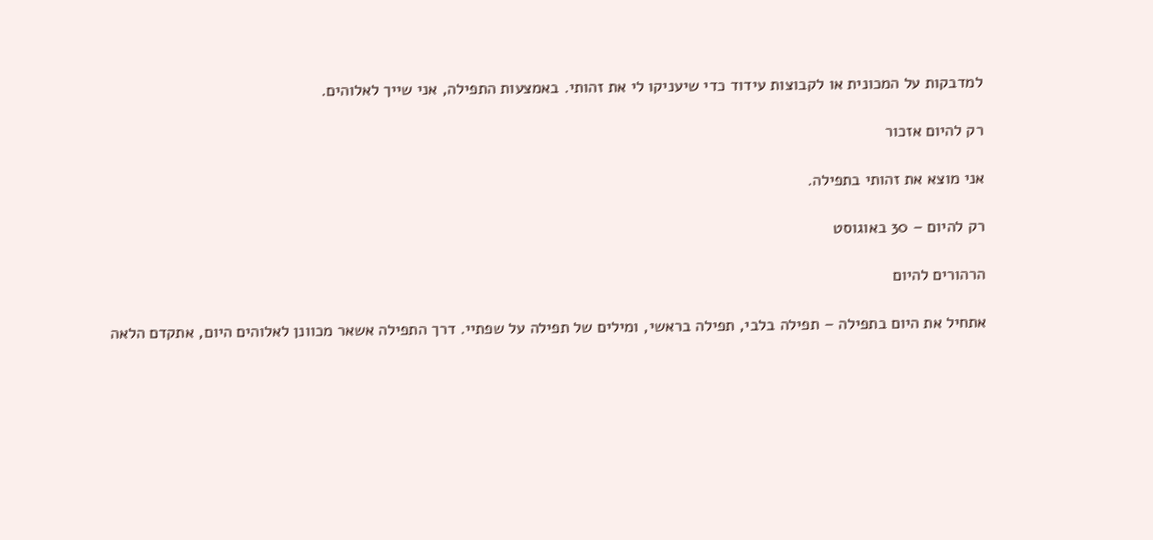למדבקות על המכונית או לקבוצות עידוד כדי שיעניקו לי את זהותי. באמצעות התפילה, אני שייך לאלוהים.

רק להיום אזכור

אני מוצא את זהותי בתפילה.

רק להיום – 30 באוגוסט

הרהורים להיום

אתחיל את היום בתפילה – תפילה בלבי, תפילה בראשי, ומילים של תפילה על שפתיי. דרך התפילה אשאר מכוונן לאלוהים היום, אתקדם הלאה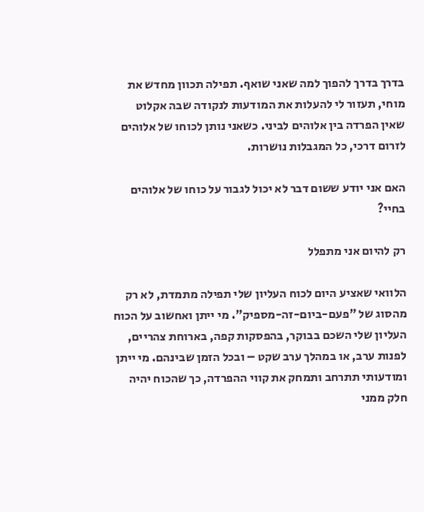בדרך בדרך להפוך למה שאני שואף. תפילה תכוון מחדש את מוחי, תעזור לי להעלות את המודעות לנקודה שבה אקלוט שאין הפרדה בין אלוהים לביני. כשאני נותן לכוחו של אלוהים לזרום דרכי, כל המגבלות נושרות.

האם אני יודע ששום דבר לא יכול לגבור על כוחו של אלוהים בחיי?

רק להיום אני מתפלל

הלוואי שאציע היום לכוח העליון שלי תפילה מתמדת, לא רק מהסוג של "פעם-ביום-זה-מספיק". מי ייתן ואחשוב על הכוח העליון שלי השכם בבוקר, בהפסקות קפה, בארוחת צהריים, לפנות ערב, או במהלך ערב שקט – ובכל הזמן שבינהם. מי ייתן ומודעותי תתרחב ותמחק את קווי ההפרדה, כך שהכוח יהיה חלק ממני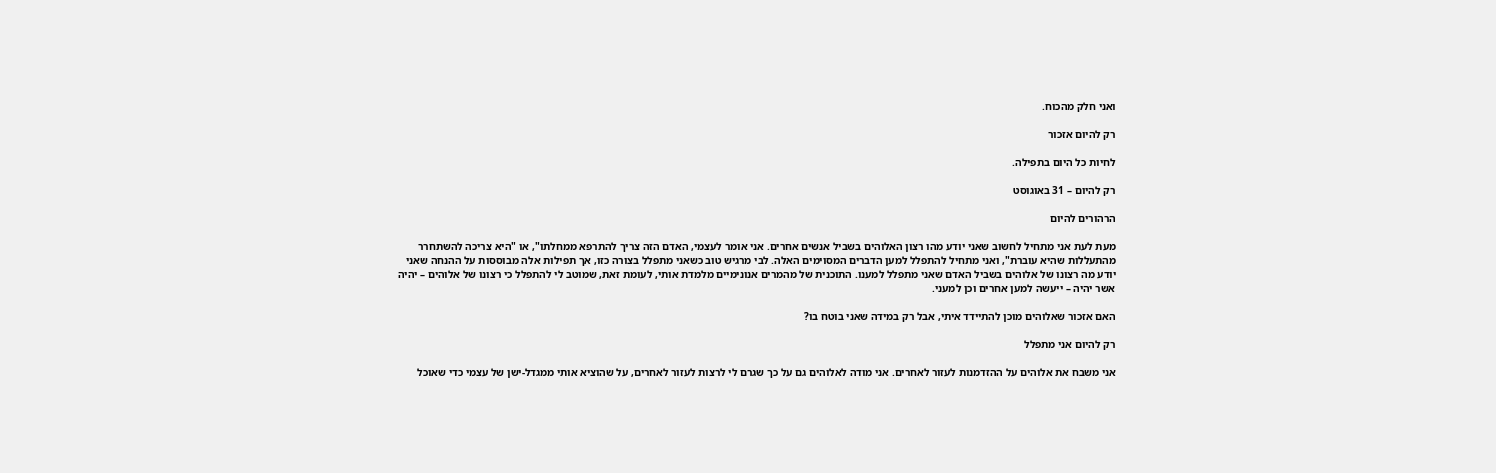ואני חלק מהכוח.

רק להיום אזכור

לחיות כל היום בתפילה.

רק להיום – 31 באוגוסט

הרהורים להיום

מעת לעת אני מתחיל לחשוב שאני יודע מהו רצון האלוהים בשביל אנשים אחרים. אני אומר לעצמי, האדם הזה צריך להתרפא ממחלתו", או "היא צריכה להשתחרר מהתעללות שהיא עוברת", ואני מתחיל להתפלל למען הדברים המסוימים האלה. לבי מרגיש טוב כשאני מתפלל בצורה כזו, אך תפילות אלה מבוססות על ההנחה שאני יודע מה רצונו של אלוהים בשביל האדם שאני מתפלל למענו. התוכנית של מהמרים אנונימיים מלמדת אותי, לעומת זאת, שמוטב לי להתפלל כי רצונו של אלוהים – יהיה אשר יהיה – ייעשה למען אחרים וכן למעני.

האם אזכור שאלוהים מוכן להתיידד איתי, אבל רק במידה שאני בוטח בו?

רק להיום אני מתפלל

אני משבח את אלוהים על ההזדמנות לעזור לאחרים. אני מודה לאלוהים גם על כך שגרם לי לרצות לעזור לאחרים, על שהוציא אותי ממגדל-ישן של עצמי כדי שאוכל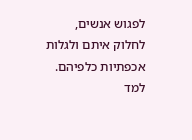לפגוש אנשים, לחלוק איתם ולגלות אכפתיות כלפיהם. למד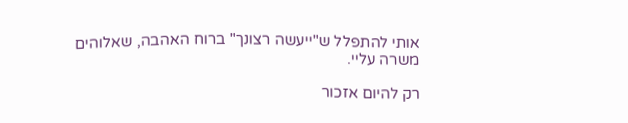אותי להתפלל ש"ייעשה רצונך" ברוח האהבה, שאלוהים משרה עליי.

רק להיום אזכור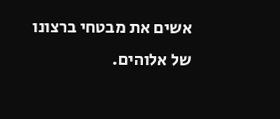אשים את מבטחי ברצונו של אלוהים.